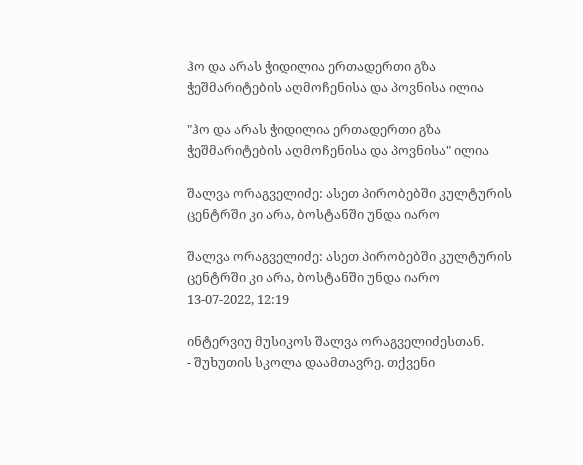ჰო და არას ჭიდილია ერთადერთი გზა ჭეშმარიტების აღმოჩენისა და პოვნისა ილია

"ჰო და არას ჭიდილია ერთადერთი გზა ჭეშმარიტების აღმოჩენისა და პოვნისა" ილია

შალვა ორაგველიძე: ასეთ პირობებში კულტურის ცენტრში კი არა, ბოსტანში უნდა იარო

შალვა ორაგველიძე: ასეთ პირობებში კულტურის ცენტრში კი არა, ბოსტანში უნდა იარო
13-07-2022, 12:19

ინტერვიუ მუსიკოს შალვა ორაგველიძესთან.
- შუხუთის სკოლა დაამთავრე. თქვენი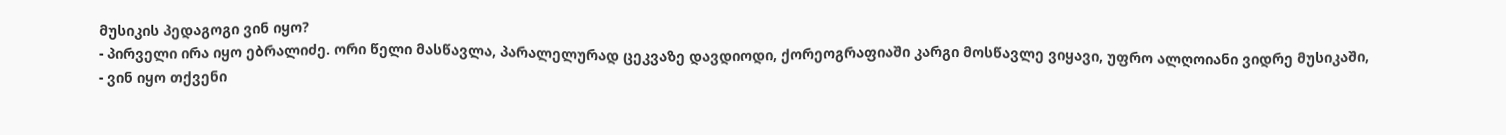მუსიკის პედაგოგი ვინ იყო?
- პირველი ირა იყო ებრალიძე. ორი წელი მასწავლა, პარალელურად ცეკვაზე დავდიოდი, ქორეოგრაფიაში კარგი მოსწავლე ვიყავი, უფრო ალღოიანი ვიდრე მუსიკაში,
- ვინ იყო თქვენი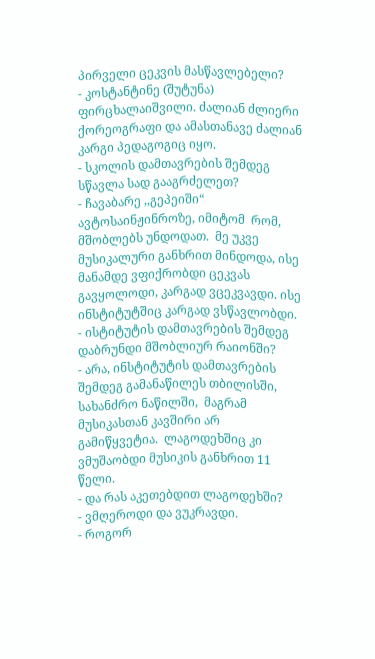პირველი ცეკვის მასწავლებელი?
- კოსტანტინე (შუტუნა) ფირცხალაიშვილი. ძალიან ძლიერი ქორეოგრაფი და ამასთანავე ძალიან კარგი პედაგოგიც იყო.
- სკოლის დამთავრების შემდეგ სწავლა სად გააგრძელეთ?
- ჩავაბარე ,,გეპეიში“ ავტოსაინჟინროზე, იმიტომ  რომ, მშობლებს უნდოდათ.  მე უკვე მუსიკალური განხრით მინდოდა, ისე მანამდე ვფიქრობდი ცეკვას გავყოლოდი, კარგად ვცეკვავდი. ისე ინსტიტუტშიც კარგად ვსწავლობდი.
- ისტიტუტის დამთავრების შემდეგ დაბრუნდი მშობლიურ რაიონში?
- არა, ინსტიტუტის დამთავრების შემდეგ გამანაწილეს თბილისში, სახანძრო ნაწილში,  მაგრამ მუსიკასთან კავშირი არ გამიწყვეტია.  ლაგოდეხშიც კი ვმუშაობდი მუსიკის განხრით 11 წელი.
- და რას აკეთებდით ლაგოდეხში?
- ვმღეროდი და ვუკრავდი.
- როგორ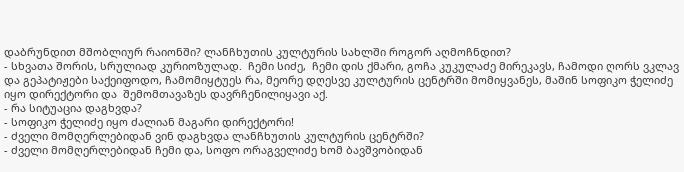დაბრუნდით მშობლიურ რაიონში? ლანჩხუთის კულტურის სახლში როგორ აღმოჩნდით?
- სხვათა შორის, სრულიად კურიოზულად.  ჩემი სიძე,  ჩემი დის ქმარი, გოჩა კუკულაძე მირეკავს, ჩამოდი ღორს ვკლავ და გეპატიჟები საქეიფოდო, ჩამომიყტუეს რა, მეორე დღესვე კულტურის ცენტრში მომიყვანეს, მაშინ სოფიკო ჭელიძე იყო დირექტორი და  შემომთავაზეს დავრჩენილიყავი აქ.
- რა სიტუაცია დაგხვდა?
- სოფიკო ჭელიძე იყო ძალიან მაგარი დირექტორი!
- ძველი მომღერლებიდან ვინ დაგხვდა ლანჩხუთის კულტურის ცენტრში?
- ძველი მომღერლებიდან ჩემი და, სოფო ორაგველიძე ხომ ბავშვობიდან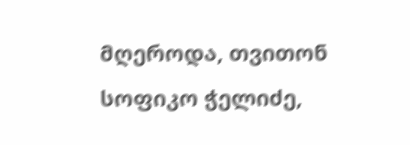მღეროდა, თვითონ სოფიკო ჭელიძე,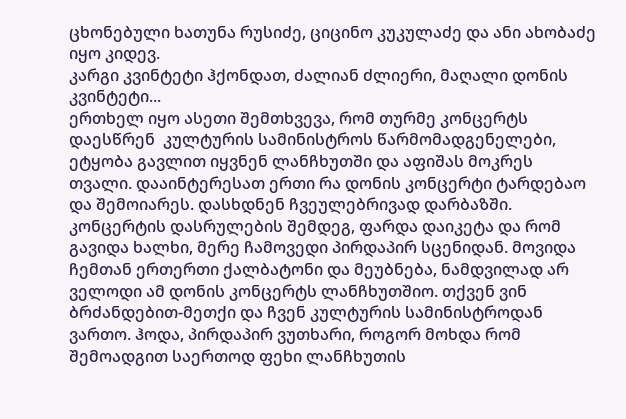ცხონებული ხათუნა რუსიძე, ციცინო კუკულაძე და ანი ახობაძე იყო კიდევ.
კარგი კვინტეტი ჰქონდათ, ძალიან ძლიერი, მაღალი დონის კვინტეტი...
ერთხელ იყო ასეთი შემთხვევა, რომ თურმე კონცერტს დაესწრენ  კულტურის სამინისტროს წარმომადგენელები, ეტყობა გავლით იყვნენ ლანჩხუთში და აფიშას მოკრეს თვალი. დააინტერესათ ერთი რა დონის კონცერტი ტარდებაო და შემოიარეს. დასხდნენ ჩვეულებრივად დარბაზში. კონცერტის დასრულების შემდეგ, ფარდა დაიკეტა და რომ გავიდა ხალხი, მერე ჩამოვედი პირდაპირ სცენიდან. მოვიდა ჩემთან ერთერთი ქალბატონი და მეუბნება, ნამდვილად არ ველოდი ამ დონის კონცერტს ლანჩხუთშიო. თქვენ ვინ ბრძანდებით-მეთქი და ჩვენ კულტურის სამინისტროდან ვართო. ჰოდა, პირდაპირ ვუთხარი, როგორ მოხდა რომ შემოადგით საერთოდ ფეხი ლანჩხუთის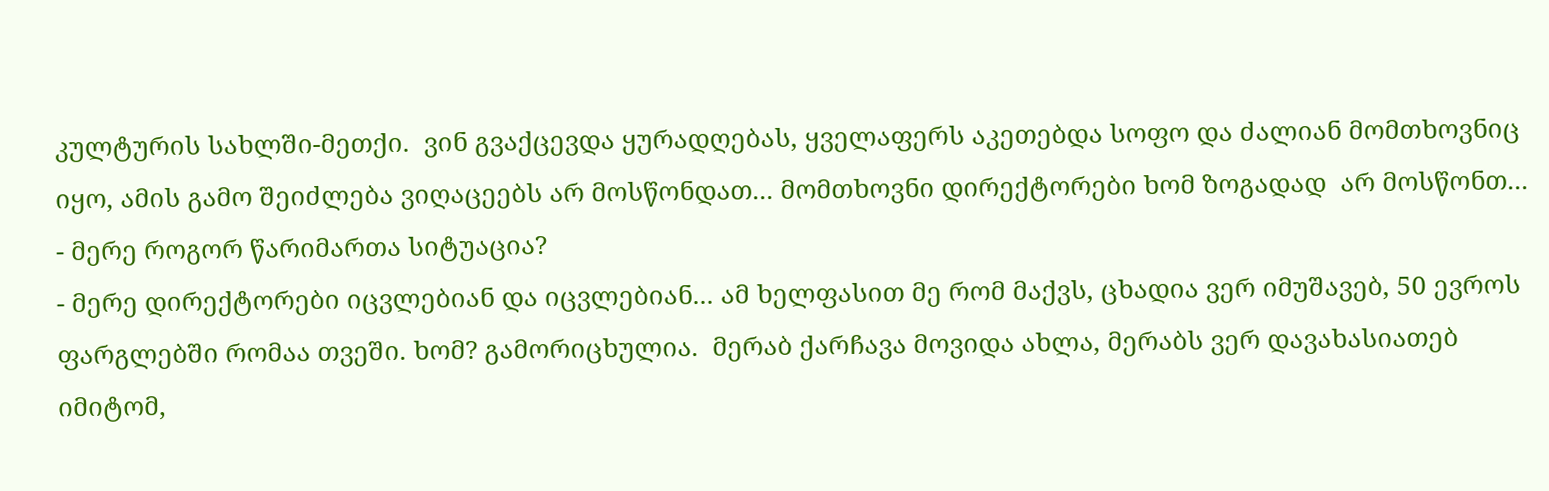კულტურის სახლში-მეთქი.  ვინ გვაქცევდა ყურადღებას, ყველაფერს აკეთებდა სოფო და ძალიან მომთხოვნიც იყო, ამის გამო შეიძლება ვიღაცეებს არ მოსწონდათ... მომთხოვნი დირექტორები ხომ ზოგადად  არ მოსწონთ...
- მერე როგორ წარიმართა სიტუაცია?
- მერე დირექტორები იცვლებიან და იცვლებიან... ამ ხელფასით მე რომ მაქვს, ცხადია ვერ იმუშავებ, 50 ევროს ფარგლებში რომაა თვეში. ხომ? გამორიცხულია.  მერაბ ქარჩავა მოვიდა ახლა, მერაბს ვერ დავახასიათებ იმიტომ,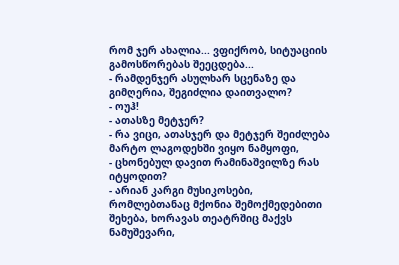რომ ჯერ ახალია... ვფიქრობ, სიტუაციის გამოსწორებას შეეცდება...
- რამდენჯერ ასულხარ სცენაზე და გიმღერია, შეგიძლია დაითვალო?
- ოუჰ!
- ათასზე მეტჯერ?
- რა ვიცი, ათასჯერ და მეტჯერ შეიძლება მარტო ლაგოდეხში ვიყო ნამყოფი,
- ცხონებულ დავით რამინაშვილზე რას იტყოდით?
- არიან კარგი მუსიკოსები, რომლებთანაც მქონია შემოქმედებითი შეხება, ხორავას თეატრშიც მაქვს ნამუშევარი,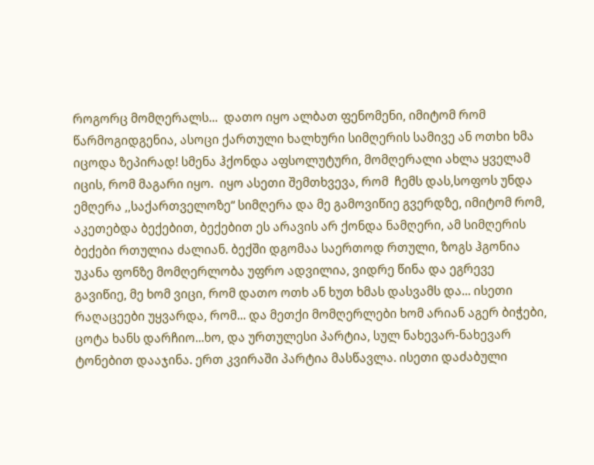როგორც მომღერალს...  დათო იყო ალბათ ფენომენი, იმიტომ რომ წარმოგიდგენია, ასოცი ქართული ხალხური სიმღერის სამივე ან ოთხი ხმა იცოდა ზეპირად! სმენა ჰქონდა აფსოლუტური, მომღერალი ახლა ყველამ იცის, რომ მაგარი იყო.  იყო ასეთი შემთხვევა, რომ  ჩემს დას,სოფოს უნდა ემღერა ,,საქართველოზე“ სიმღერა და მე გამოვიწიე გვერდზე, იმიტომ რომ, აკეთებდა ბექებით, ბექებით ეს არავის არ ქონდა ნამღერი, ამ სიმღერის ბექები რთულია ძალიან. ბექში დგომაა საერთოდ რთული, ზოგს ჰგონია უკანა ფონზე მომღერლობა უფრო ადვილია, ვიდრე წინა და ეგრევე გავიწიე, მე ხომ ვიცი, რომ დათო ოთხ ან ხუთ ხმას დასვამს და... ისეთი რაღაცეები უყვარდა, რომ... და მეთქი მომღერლები ხომ არიან აგერ ბიჭები, ცოტა ხანს დარჩიო...ხო, და ურთულესი პარტია, სულ ნახევარ-ნახევარ ტონებით დააჯინა. ერთ კვირაში პარტია მასწავლა. ისეთი დაძაბული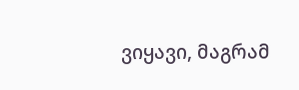ვიყავი, მაგრამ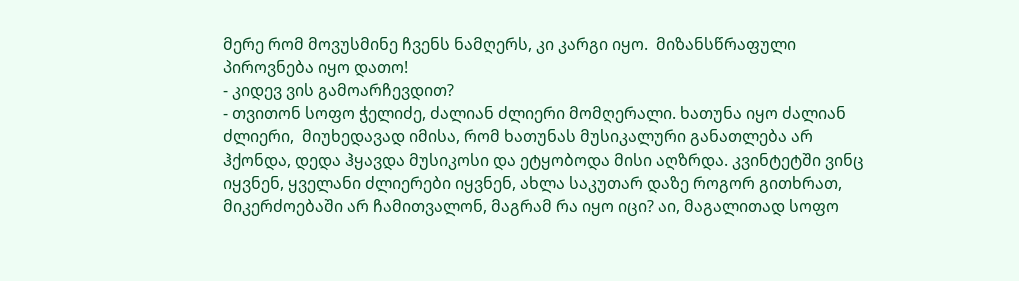მერე რომ მოვუსმინე ჩვენს ნამღერს, კი კარგი იყო.  მიზანსწრაფული პიროვნება იყო დათო!
- კიდევ ვის გამოარჩევდით?
- თვითონ სოფო ჭელიძე, ძალიან ძლიერი მომღერალი. ხათუნა იყო ძალიან ძლიერი,  მიუხედავად იმისა, რომ ხათუნას მუსიკალური განათლება არ ჰქონდა, დედა ჰყავდა მუსიკოსი და ეტყობოდა მისი აღზრდა. კვინტეტში ვინც იყვნენ, ყველანი ძლიერები იყვნენ, ახლა საკუთარ დაზე როგორ გითხრათ, მიკერძოებაში არ ჩამითვალონ, მაგრამ რა იყო იცი? აი, მაგალითად სოფო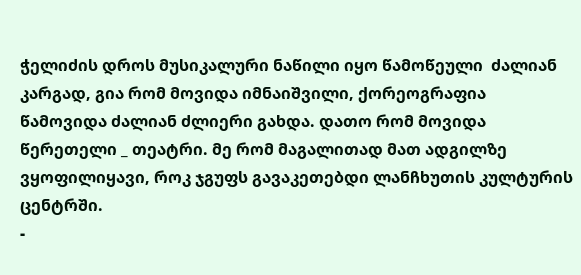ჭელიძის დროს მუსიკალური ნაწილი იყო წამოწეული  ძალიან კარგად, გია რომ მოვიდა იმნაიშვილი, ქორეოგრაფია წამოვიდა ძალიან ძლიერი გახდა. დათო რომ მოვიდა წერეთელი _ თეატრი. მე რომ მაგალითად მათ ადგილზე ვყოფილიყავი, როკ ჯგუფს გავაკეთებდი ლანჩხუთის კულტურის ცენტრში.
-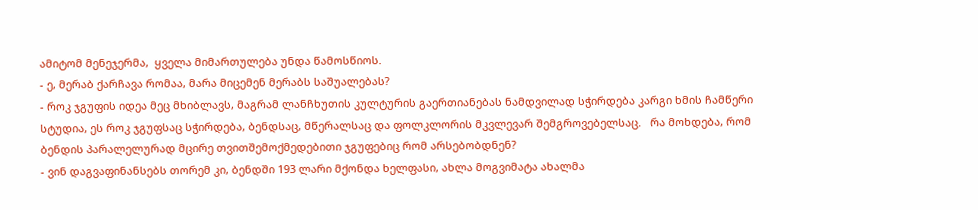ამიტომ მენეჯერმა,  ყველა მიმართულება უნდა წამოსწიოს.
- ე, მერაბ ქარჩავა რომაა, მარა მიცემენ მერაბს საშუალებას?
- როკ ჯგუფის იდეა მეც მხიბლავს, მაგრამ ლანჩხუთის კულტურის გაერთიანებას ნამდვილად სჭირდება კარგი ხმის ჩამწერი სტუდია, ეს როკ ჯგუფსაც სჭირდება, ბენდსაც, მწერალსაც და ფოლკლორის მკვლევარ შემგროვებელსაც.   რა მოხდება, რომ ბენდის პარალელურად მცირე თვითშემოქმედებითი ჯგუფებიც რომ არსებობდნენ?
- ვინ დაგვაფინანსებს თორემ კი, ბენდში 193 ლარი მქონდა ხელფასი, ახლა მოგვიმატა ახალმა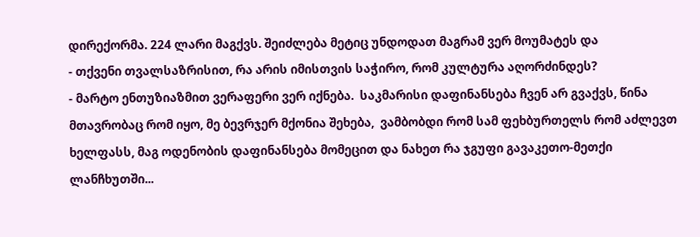დირექორმა. 224 ლარი მაგქვს. შეიძლება მეტიც უნდოდათ მაგრამ ვერ მოუმატეს და
- თქვენი თვალსაზრისით, რა არის იმისთვის საჭირო, რომ კულტურა აღორძინდეს?
- მარტო ენთუზიაზმით ვერაფერი ვერ იქნება.  საკმარისი დაფინანსება ჩვენ არ გვაქვს, წინა მთავრობაც რომ იყო, მე ბევრჯერ მქონია შეხება,  ვამბობდი რომ სამ ფეხბურთელს რომ აძლევთ ხელფასს, მაგ ოდენობის დაფინანსება მომეცით და ნახეთ რა ჯგუფი გავაკეთო-მეთქი ლანჩხუთში...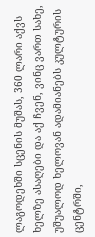ლაგოდეხში სცენის მუშას, 360 ლარი აქვს ხელზე ასაღები და აქ ჩვენ, ვინც ვართ სახე, უშუალოდ ხელოვან ადამიანებს კულტურის ცენტრში,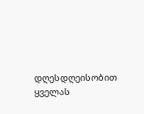დღესდღეისობით  ყველას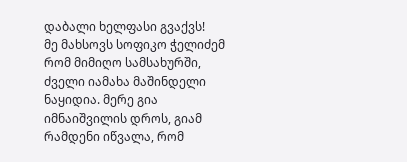დაბალი ხელფასი გვაქვს!
მე მახსოვს სოფიკო ჭელიძემ რომ მიმიღო სამსახურში, ძველი იამახა მაშინდელი ნაყიდია. მერე გია იმნაიშვილის დროს, გიამ რამდენი იწვალა, რომ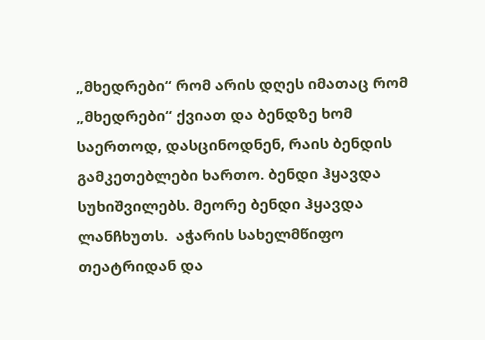„მხედრები“ რომ არის დღეს იმათაც რომ „მხედრები“ ქვიათ და ბენდზე ხომ საერთოდ, დასცინოდნენ, რაის ბენდის გამკეთებლები ხართო. ბენდი ჰყავდა სუხიშვილებს. მეორე ბენდი ჰყავდა ლანჩხუთს.  აჭარის სახელმწიფო თეატრიდან და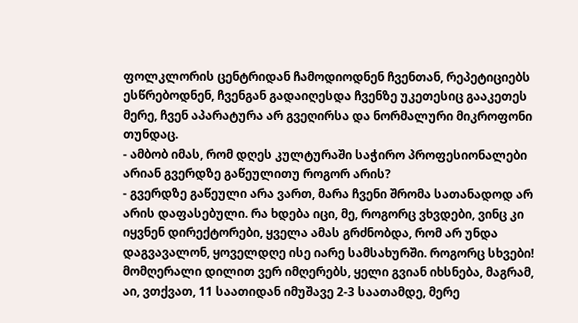ფოლკლორის ცენტრიდან ჩამოდიოდნენ ჩვენთან, რეპეტიციებს ესწრებოდნენ, ჩვენგან გადაიღესდა ჩვენზე უკეთესიც გააკეთეს მერე, ჩვენ აპარატურა არ გვეღირსა და ნორმალური მიკროფონი თუნდაც.
- ამბობ იმას, რომ დღეს კულტურაში საჭირო პროფესიონალები არიან გვერდზე გაწეულითუ როგორ არის?
- გვერდზე გაწეული არა ვართ, მარა ჩვენი შრომა სათანადოდ არ არის დაფასებული. რა ხდება იცი, მე, როგორც ვხვდები, ვინც კი იყვნენ დირექტორები, ყველა ამას გრძნობდა, რომ არ უნდა დაგვავალონ, ყოველდღე ისე იარე სამსახურში. როგორც სხვები!  მომღერალი დილით ვერ იმღერებს, ყელი გვიან იხსნება, მაგრამ, აი, ვთქვათ, 11 საათიდან იმუშავე 2-3 საათამდე, მერე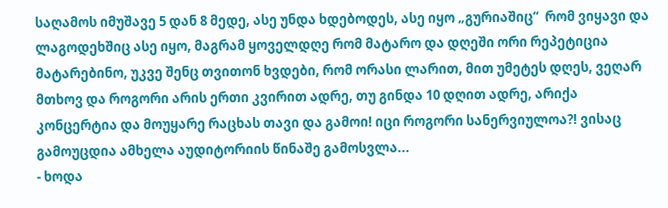საღამოს იმუშავე 5 დან 8 მედე, ასე უნდა ხდებოდეს, ასე იყო „გურიაშიც“  რომ ვიყავი და ლაგოდეხშიც ასე იყო, მაგრამ ყოველდღე რომ მატარო და დღეში ორი რეპეტიცია მატარებინო, უკვე შენც თვითონ ხვდები, რომ ორასი ლარით, მით უმეტეს დღეს, ვეღარ მთხოვ და როგორი არის ერთი კვირით ადრე, თუ გინდა 10 დღით ადრე, არიქა კონცერტია და მოუყარე რაცხას თავი და გამოი! იცი როგორი სანერვიულოა?! ვისაც გამოუცდია ამხელა აუდიტორიის წინაშე გამოსვლა...
- ხოდა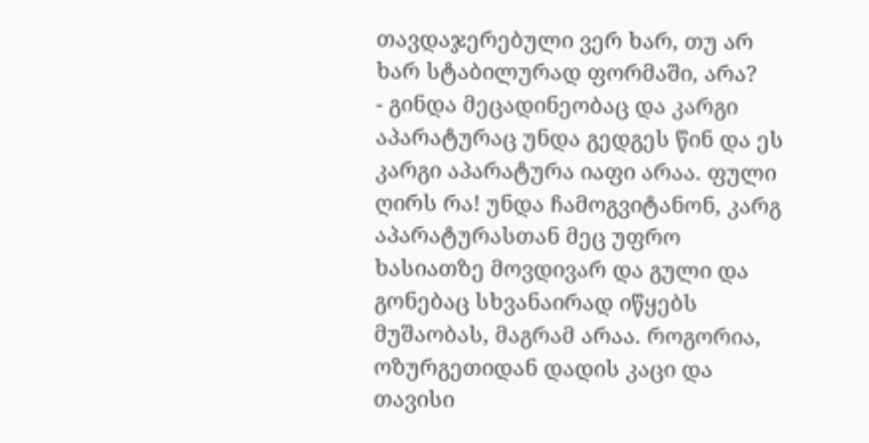თავდაჯერებული ვერ ხარ, თუ არ ხარ სტაბილურად ფორმაში, არა?
- გინდა მეცადინეობაც და კარგი აპარატურაც უნდა გედგეს წინ და ეს კარგი აპარატურა იაფი არაა. ფული ღირს რა! უნდა ჩამოგვიტანონ, კარგ აპარატურასთან მეც უფრო ხასიათზე მოვდივარ და გული და გონებაც სხვანაირად იწყებს მუშაობას, მაგრამ არაა. როგორია, ოზურგეთიდან დადის კაცი და თავისი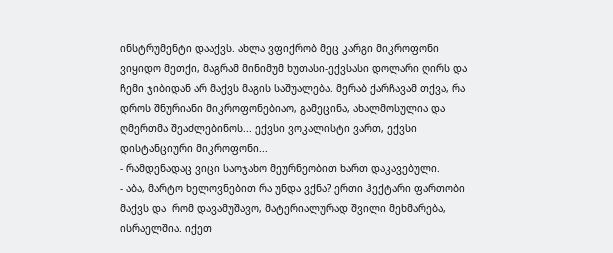ინსტრუმენტი დააქვს. ახლა ვფიქრობ მეც კარგი მიკროფონი ვიყიდო მეთქი, მაგრამ მინიმუმ ხუთასი-ექვსასი დოლარი ღირს და ჩემი ჯიბიდან არ მაქვს მაგის საშუალება. მერაბ ქარჩავამ თქვა, რა დროს შნურიანი მიკროფონებიაო, გამეცინა, ახალმოსულია და ღმერთმა შეაძლებინოს... ექვსი ვოკალისტი ვართ, ექვსი დისტანციური მიკროფონი...
- რამდენადაც ვიცი საოჯახო მეურნეობით ხართ დაკავებული.
- აბა, მარტო ხელოვნებით რა უნდა ვქნა? ერთი ჰექტარი ფართობი მაქვს და  რომ დავამუშავო, მატერიალურად შვილი მეხმარება, ისრაელშია. იქეთ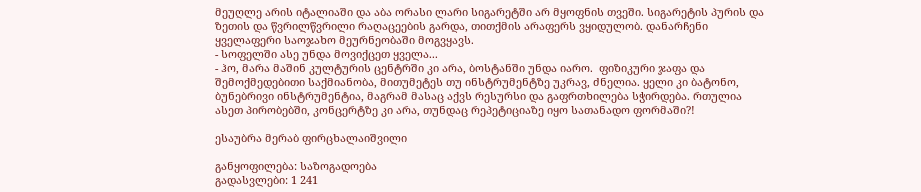მეუღლე არის იტალიაში და აბა ორასი ლარი სიგარეტში არ მყოფნის თვეში. სიგარეტის პურის და ზეთის და წვრილწვრილი რაღაცეების გარდა, თითქმის არაფერს ვყიდულობ. დანარჩენი ყველაფერი საოჯახო მეურნეობაში მოგვყავს.
- სოფელში ასე უნდა მოვიქცეთ ყველა...
- ჰო, მარა მაშინ კულტურის ცენტრში კი არა, ბოსტანში უნდა იარო.  ფიზიკური ჯაფა და შემოქმედებითი საქმიანობა, მითუმეტეს თუ ინსტრუმენტზე უკრავ, ძნელია. ყელი კი ბატონო, ბუნებრივი ინსტრუმენტია, მაგრამ მასაც აქვს რესურსი და გაფრთხილება სჭირდება. რთულია ასეთ პირობებში, კონცერტზე კი არა, თუნდაც რეპეტიციაზე იყო სათანადო ფორმაში?!

ესაუბრა მერაბ ფირცხალაიშვილი

განყოფილება: საზოგადოება
გადასვლები: 1 241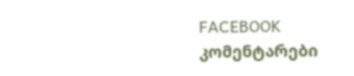FACEBOOK კომენტარები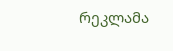რეკლამა